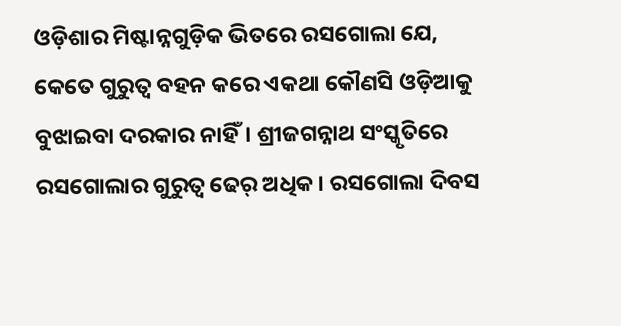ଓଡ଼ିଶାର ମିଷ୍ଟାନ୍ନଗୁଡ଼ିକ ଭିତରେ ରସଗୋଲା ଯେ, କେତେ ଗୁରୁତ୍ୱ ବହନ କରେ ଏକଥା କୌଣସି ଓଡ଼ିଆକୁ ବୁଝାଇବା ଦରକାର ନାହିଁ। ଶ୍ରୀଜଗନ୍ନାଥ ସଂସ୍କୃତିରେ ରସଗୋଲାର ଗୁରୁତ୍ବ ଢେର୍ ଅଧିକ। ରସଗୋଲା ଦିବସ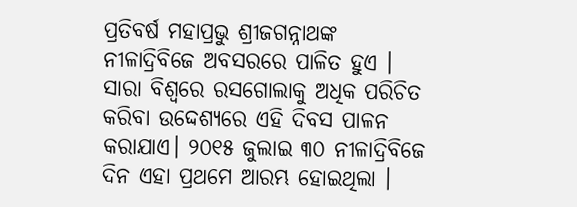ପ୍ରତିବର୍ଷ ମହାପ୍ରଭୁ ଶ୍ରୀଜଗନ୍ନାଥଙ୍କ ନୀଳାଦ୍ରିବିଜେ ଅବସରରେ ପାଳିତ ହୁଏ । ସାରା ବିଶ୍ବରେ ରସଗୋଲାକୁ ଅଧିକ ପରିଚିତ କରିବା ଉଦ୍ଦେଶ୍ୟରେ ଏହି ଦିବସ ପାଳନ କରାଯାଏ। ୨୦୧୫ ଜୁଲାଇ ୩୦ ନୀଳାଦ୍ରିବିଜେ ଦିନ ଏହା ପ୍ରଥମେ ଆରମ୍ଭ ହୋଇଥିଲା ।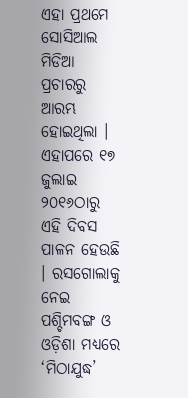ଏହା ପ୍ରଥମେ ସୋସିଆଲ ମିଡିଆ ପ୍ରଚାରରୁ ଆରମ୍ଭ ହୋଇଥିଲା । ଏହାପରେ ୧୭ ଜୁଲାଇ ୨୦୧୬ଠାରୁ ଏହି ଦିବସ ପାଳନ ହେଉଛି । ରସଗୋଲାକୁ ନେଇ ପଶ୍ଚିମବଙ୍ଗ ଓ ଓଡ଼ିଶା ମଧ୍ୟରେ ‘ମିଠାଯୁଦ୍ଧ’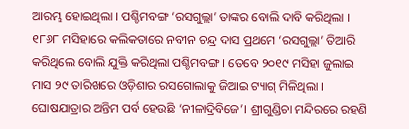ଆରମ୍ଭ ହୋଇଥିଲା । ପଶ୍ଚିମବଙ୍ଗ ‘ରସଗୁଲ୍ଲା’ ତାଙ୍କର ବୋଲି ଦାବି କରିଥିଲା । ୧୮୬୮ ମସିହାରେ କଲିକତାରେ ନବୀନ ଚନ୍ଦ୍ର ଦାସ ପ୍ରଥମେ ‘ରସଗୁଲ୍ଲା’ ତିଆରି କରିଥିଲେ ବୋଲି ଯୁକ୍ତି କରିଥିଲା ପଶ୍ଚିମବଙ୍ଗ । ତେବେ ୨୦୧୯ ମସିହା ଜୁଲାଇ ମାସ ୨୯ ତାରିଖରେ ଓଡ଼ିଶାର ରସଗୋଲାକୁ ଜିଆଇ ଟ୍ୟାଗ୍ ମିଳିଥିଲା ।
ଘୋଷଯାତ୍ରାର ଅନ୍ତିମ ପର୍ବ ହେଉଛି ‘ନୀଳାଦ୍ରିବିଜେ’। ଶ୍ରୀଗୁଣ୍ଡିଚା ମନ୍ଦିରରେ ରହଣି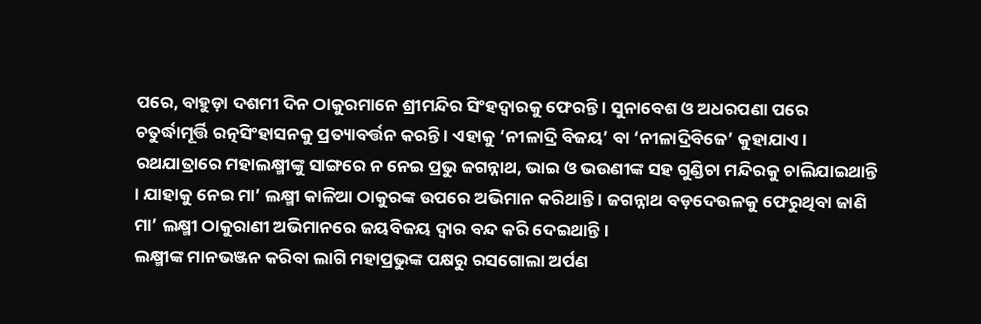ପରେ, ବାହୁଡ଼ା ଦଶମୀ ଦିନ ଠାକୁରମାନେ ଶ୍ରୀମନ୍ଦିର ସିଂହଦ୍ବାରକୁ ଫେରନ୍ତି । ସୁନାବେଶ ଓ ଅଧରପଣା ପରେ ଚତୁର୍ଦ୍ଧାମୂର୍ତ୍ତି ରତ୍ନସିଂହାସନକୁ ପ୍ରତ୍ୟାବର୍ତ୍ତନ କରନ୍ତି । ଏହାକୁ ‘ନୀଳାଦ୍ରି ବିଜୟ’ ବା ‘ନୀଳାଦ୍ରିବିଜେ’ କୁହାଯାଏ। ରଥଯାତ୍ରାରେ ମହାଲକ୍ଷ୍ମୀଙ୍କୁ ସାଙ୍ଗରେ ନ ନେଇ ପ୍ରଭୁ ଜଗନ୍ନାଥ, ଭାଇ ଓ ଭଉଣୀଙ୍କ ସହ ଗୁଣ୍ଡିଚା ମନ୍ଦିରକୁ ଚାଲିଯାଇଥାନ୍ତି । ଯାହାକୁ ନେଇ ମା’ ଲକ୍ଷ୍ମୀ କାଳିଆ ଠାକୁରଙ୍କ ଉପରେ ଅଭିମାନ କରିଥାନ୍ତି । ଜଗନ୍ନାଥ ବଡ଼ଦେଉଳକୁ ଫେରୁଥିବା ଜାଣି ମା’ ଲକ୍ଷ୍ମୀ ଠାକୁରାଣୀ ଅଭିମାନରେ ଜୟବିଜୟ ଦ୍ୱାର ବନ୍ଦ କରି ଦେଇଥାନ୍ତି।
ଲକ୍ଷ୍ମୀଙ୍କ ମାନଭଞ୍ଜନ କରିବା ଲାଗି ମହାପ୍ରଭୁଙ୍କ ପକ୍ଷରୁ ରସଗୋଲା ଅର୍ପଣ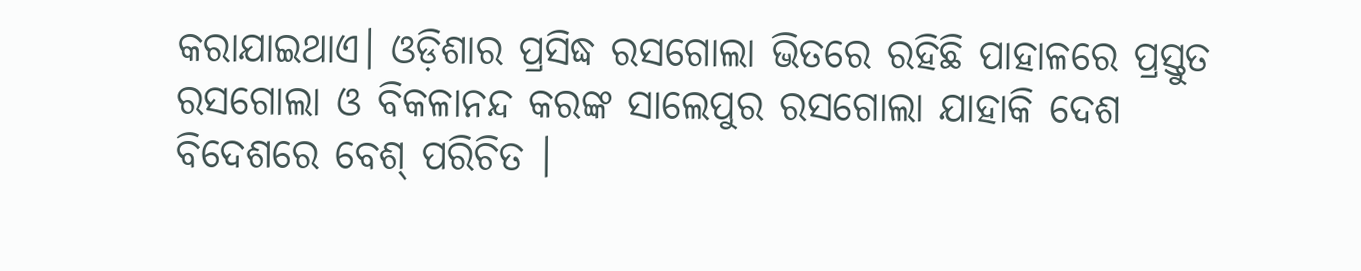କରାଯାଇଥାଏ। ଓଡ଼ିଶାର ପ୍ରସିଦ୍ଧ ରସଗୋଲା ଭିତରେ ରହିଛି ପାହାଳରେ ପ୍ରସ୍ତୁତ ରସଗୋଲା ଓ ବିକଳାନନ୍ଦ କରଙ୍କ ସାଲେପୁର ରସଗୋଲା ଯାହାକି ଦେଶ ବିଦେଶରେ ବେଶ୍ ପରିଚିତ ।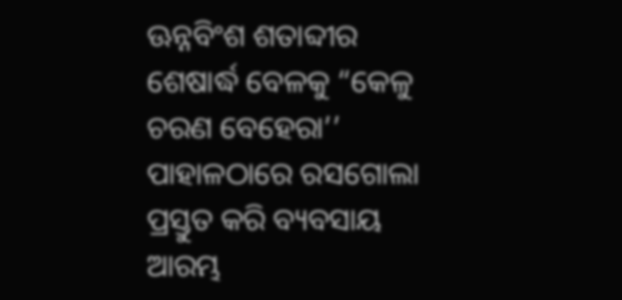ଊନ୍ନବିଂଶ ଶତାବ୍ଦୀର ଶେଷାର୍ଦ୍ଧ ବେଳକୁ “କେଳୁ ଚରଣ ବେହେରା’’ ପାହାଳଠାରେ ରସଗୋଲା ପ୍ରସ୍ତୁତ କରି ବ୍ୟବସାୟ ଆରମ୍ଭ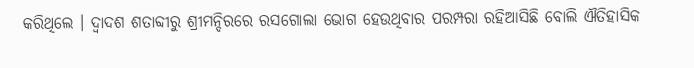କରିଥିଲେ । ଦ୍ବାଦଶ ଶତାବ୍ଦୀରୁ ଶ୍ରୀମନ୍ଦିରରେ ରସଗୋଲା ଭୋଗ ହେଉଥିବାର ପରମ୍ପରା ରହିଆସିଛି ବୋଲି ଐତିହାସିକ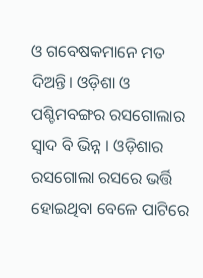ଓ ଗବେଷକମାନେ ମତ ଦିଅନ୍ତି। ଓଡ଼ିଶା ଓ ପଶ୍ଚିମବଙ୍ଗର ରସଗୋଲାର ସ୍ୱାଦ ବି ଭିନ୍ନ । ଓଡ଼ିଶାର ରସଗୋଲା ରସରେ ଭର୍ତ୍ତି ହୋଇଥିବା ବେଳେ ପାଟିରେ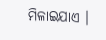ମିଳାଇଯାଏ ।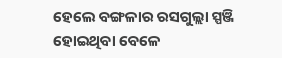ହେଲେ ବଙ୍ଗଳାର ରସଗୁଲ୍ଲା ସ୍ପଞ୍ଜି ହୋଇଥିବା ବେଳେ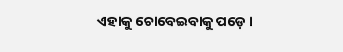ଏହାକୁ ଚୋବେଇବାକୁ ପଡ଼େ ।